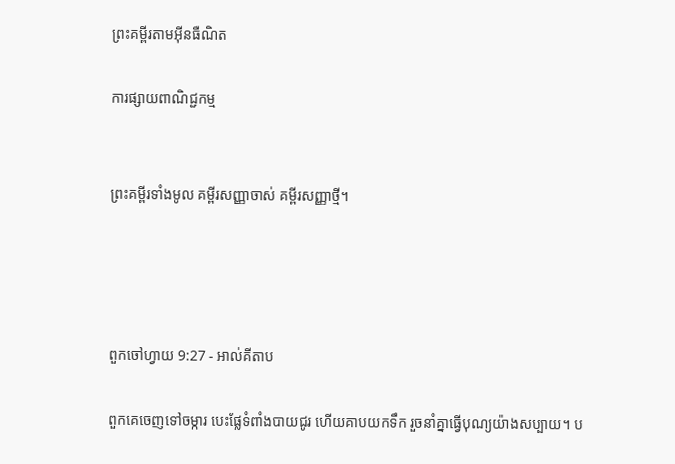ព្រះគម្ពីរតាមអ៊ីនធឺណិត

ការផ្សាយពាណិជ្ជកម្ម


ព្រះគម្ពីរទាំងមូល គម្ពីរសញ្ញាចាស់ គម្ពីរសញ្ញាថ្មី។




ពួកចៅ‌ហ្វាយ 9:27 - អាល់គីតាប

ពួកគេចេញទៅចម្ការ បេះផ្លែទំពាំងបាយជូរ ហើយគាបយកទឹក រួចនាំគ្នាធ្វើបុណ្យយ៉ាងសប្បាយ។ ប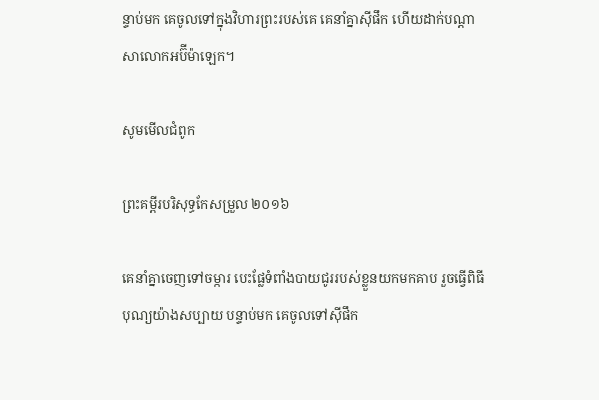ន្ទាប់មក គេចូលទៅក្នុងវិហារព្រះរបស់គេ គេនាំគ្នាស៊ីផឹក ហើយដាក់បណ្តាសាលោកអប៊ី‌ម៉ា‌ឡេក។

សូមមើលជំពូក

ព្រះគម្ពីរបរិសុទ្ធកែសម្រួល ២០១៦

គេនាំគ្នាចេញទៅចម្ការ បេះផ្លែទំពាំង‌បាយជូររបស់ខ្លួនយកមកគាប រួចធ្វើពិធីបុណ្យយ៉ាងសប្បាយ បន្ទាប់មក គេចូលទៅស៊ីផឹក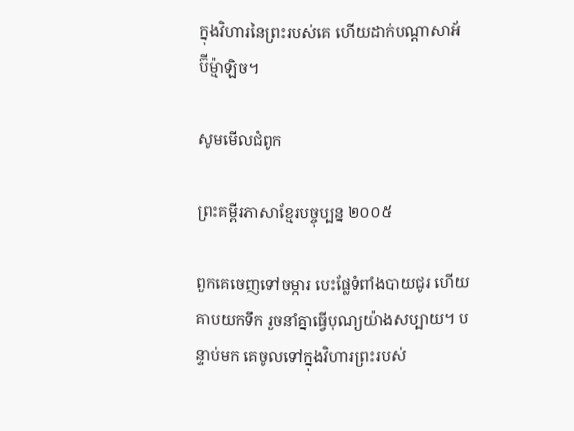ក្នុងវិហារនៃព្រះរបស់គេ ហើយដាក់បណ្ដា‌សាអ័ប៊ី‌ម៉្មា‌ឡិច។

សូមមើលជំពូក

ព្រះគម្ពីរភាសាខ្មែរបច្ចុប្បន្ន ២០០៥

ពួកគេចេញទៅចម្ការ បេះផ្លែទំពាំង‌បាយជូរ ហើយគាបយកទឹក រួចនាំគ្នាធ្វើបុណ្យយ៉ាងសប្បាយ។ បន្ទាប់មក គេចូលទៅក្នុងវិហារព្រះរបស់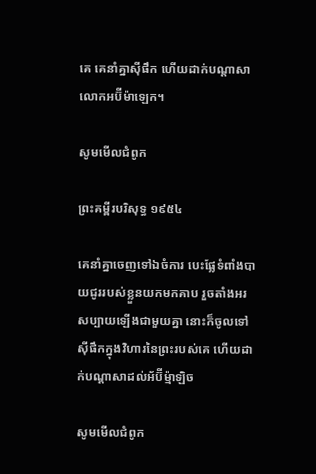គេ គេនាំគ្នាស៊ីផឹក ហើយដាក់បណ្ដាសាលោកអប៊ីម៉ា‌ឡេក។

សូមមើលជំពូក

ព្រះគម្ពីរបរិសុទ្ធ ១៩៥៤

គេនាំគ្នាចេញទៅឯចំការ បេះផ្លែទំពាំង‌បាយ‌ជូររបស់ខ្លួនយកមកគាប រួចតាំងអរសប្បាយឡើងជាមួយគ្នា នោះក៏ចូលទៅស៊ីផឹកក្នុងវិហារនៃព្រះរបស់គេ ហើយដាក់បណ្តាសាដល់អ័ប៊ី‌ម៉្មា‌ឡិច

សូមមើលជំពូក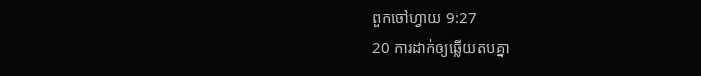ពួកចៅ‌ហ្វាយ 9:27
20 ការដាក់ឲ្យឆ្លើយតបគ្នា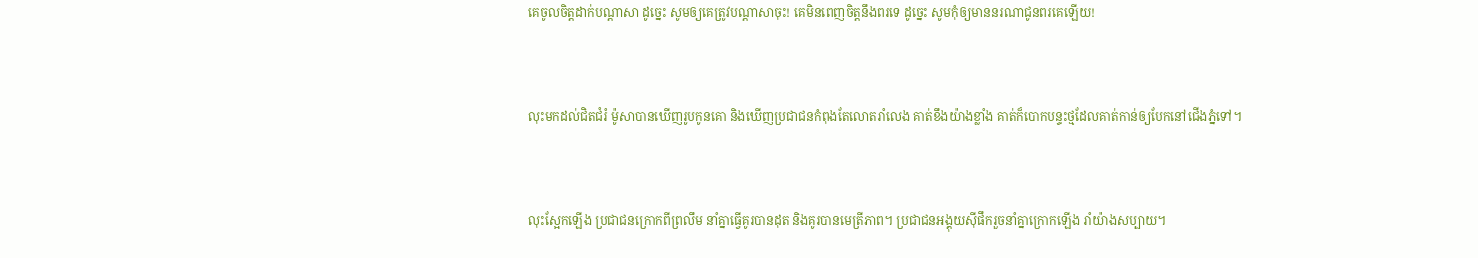គេចូលចិត្តដាក់បណ្ដាសា ដូច្នេះ សូមឲ្យគេត្រូវបណ្ដាសាចុះ! គេមិនពេញចិត្តនឹងពរទេ ដូច្នេះ សូមកុំឲ្យមាននរណាជូនពរគេឡើយ!


លុះមកដល់ជិតជំរំ ម៉ូសាបានឃើញរូបកូនគោ និងឃើញប្រជា‌ជនកំពុងតែលោតរាំលេង គាត់ខឹងយ៉ាងខ្លាំង គាត់ក៏បោកបន្ទះថ្មដែលគាត់កាន់ឲ្យបែកនៅជើងភ្នំទៅ។


លុះស្អែកឡើង ប្រជា‌ជនក្រោកពីព្រលឹម នាំគ្នាធ្វើគូរបានដុត និងគូរបានមេត្រី‌ភាព។ ប្រជា‌ជនអង្គុយស៊ីផឹករួចនាំគ្នាក្រោកឡើង រាំយ៉ាងសប្បាយ។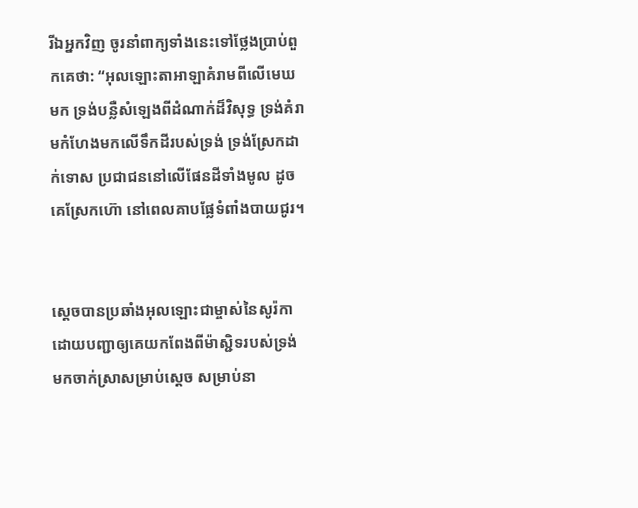រីឯអ្នកវិញ ចូរនាំពាក្យទាំងនេះទៅថ្លែងប្រាប់ពួកគេថា: “អុលឡោះ‌តាអាឡាគំរាមពីលើមេឃមក ទ្រង់បន្លឺសំឡេងពីដំណាក់ដ៏‌វិសុទ្ធ ទ្រង់គំរាមកំហែងមកលើទឹកដីរបស់ទ្រង់ ទ្រង់ស្រែកដាក់ទោស ប្រជា‌ជននៅលើផែនដីទាំងមូល ដូចគេស្រែកហ៊ោ នៅពេលគាបផ្លែទំពាំង‌បាយជូរ។


ស្តេចបានប្រឆាំងអុលឡោះជាម្ចាស់នៃសូរ៉កា ដោយបញ្ជាឲ្យគេយកពែងពីម៉ាស្ជិទរបស់ទ្រង់ មកចាក់ស្រាសម្រាប់ស្តេច សម្រាប់នា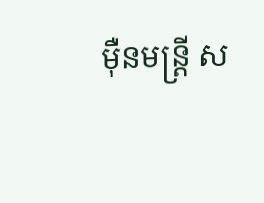ម៉ឺនមន្ត្រី ស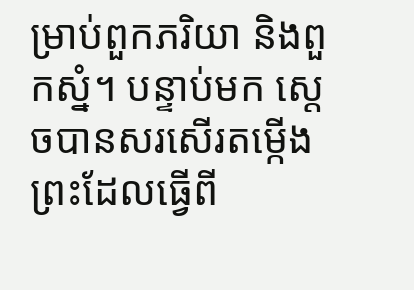ម្រាប់ពួកភរិយា និងពួកស្នំ។ បន្ទាប់មក ស្តេចបានសរសើរតម្កើងព្រះដែលធ្វើពី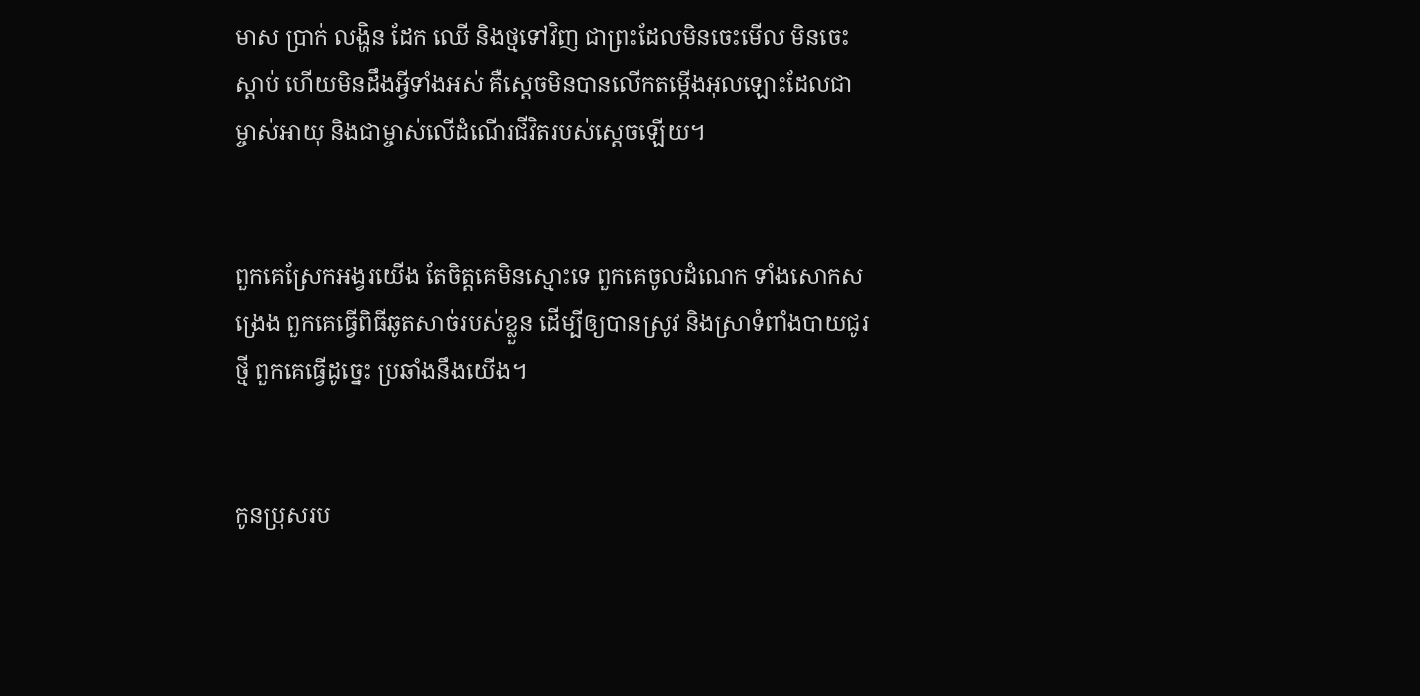មាស ប្រាក់ លង្ហិន ដែក ឈើ និងថ្មទៅវិញ ជាព្រះដែលមិនចេះមើល មិនចេះស្ដាប់ ហើយមិនដឹងអ្វីទាំងអស់ គឺស្តេចមិនបានលើកតម្កើងអុលឡោះដែលជាម្ចាស់អាយុ និងជាម្ចាស់លើដំណើរជីវិតរបស់ស្តេចឡើយ។


ពួកគេស្រែកអង្វរយើង តែចិត្តគេមិនស្មោះទេ ពួកគេចូលដំណេក ទាំងសោកសង្រេង ពួកគេធ្វើពិធីឆូតសាច់របស់ខ្លួន ដើម្បីឲ្យបានស្រូវ និងស្រាទំពាំង‌បាយជូរថ្មី ពួកគេធ្វើដូច្នេះ ប្រឆាំងនឹងយើង។


កូនប្រុសរប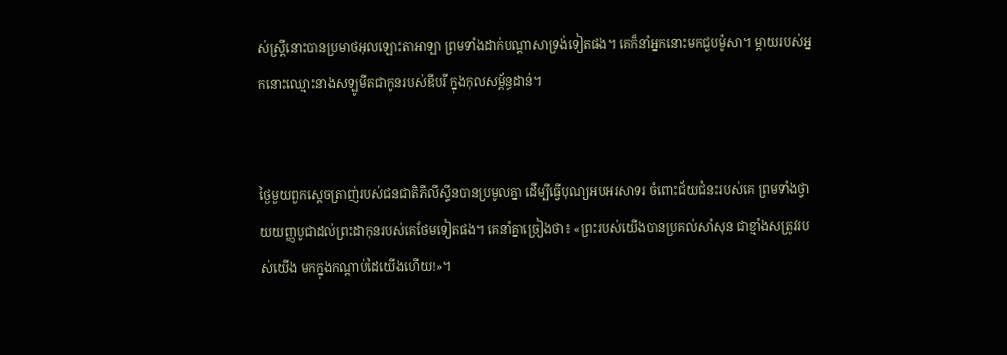ស់ស្ត្រីនោះបានប្រមាថអុលឡោះ‌តាអាឡា ព្រមទាំងដាក់បណ្តា‌សាទ្រង់ទៀតផង។ គេក៏នាំអ្នកនោះមកជួបម៉ូសា។ ម្តាយរបស់អ្នកនោះឈ្មោះនាងសឡូ‌មីតជាកូនរបស់ឌីបរី ក្នុងកុលសម្ព័ន្ធដាន់។


ថ្ងៃមួយពួកស្តេចត្រាញ់របស់ជន‌ជាតិភីលី‌ស្ទីនបានប្រមូលគ្នា ដើម្បីធ្វើបុណ្យអប‌អរ‌សាទរ ចំពោះជ័យជំនះរបស់គេ ព្រមទាំងថ្វាយយញ្ញ‌បូជាដល់ព្រះ‌ដាកុនរបស់គេថែមទៀតផង។ គេនាំគ្នាច្រៀងថា៖ «ព្រះរបស់យើងបានប្រគល់សាំ‌សុន ជាខ្មាំងសត្រូវរបស់យើង មកក្នុងកណ្តាប់ដៃយើងហើយ!»។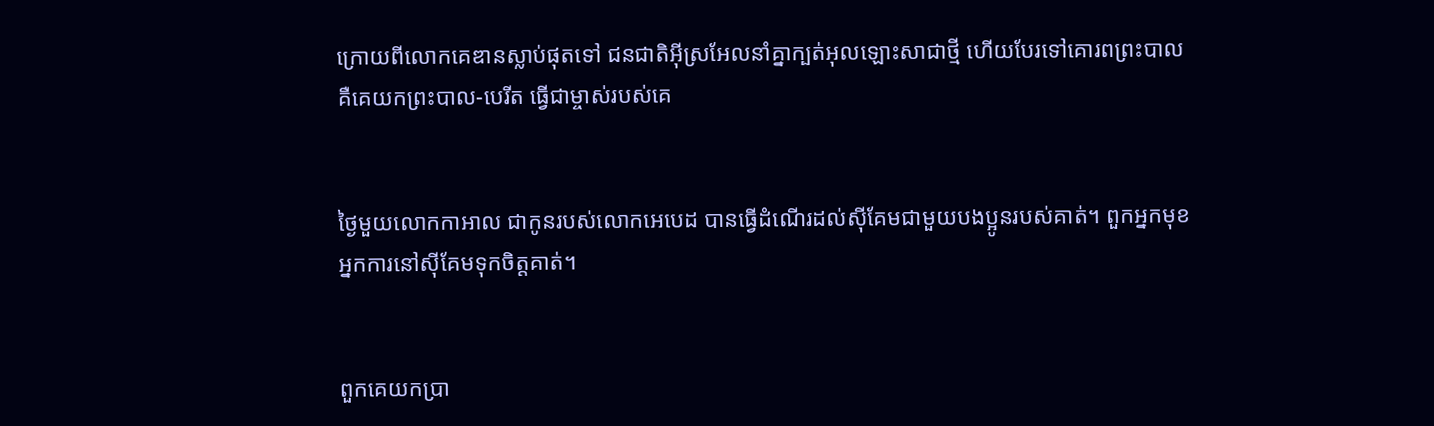ក្រោយពីលោកគេឌានស្លាប់ផុតទៅ ជន‌ជាតិអ៊ីស្រ‌អែលនាំគ្នាក្បត់អុលឡោះសាជាថ្មី ហើយបែរទៅគោរពព្រះ‌បាល គឺគេយកព្រះ‌បាល-បេរីត ធ្វើជាម្ចាស់របស់គេ


ថ្ងៃមួយលោកកាអាល ជាកូនរបស់លោកអេបេដ បានធ្វើដំណើរដល់ស៊ីគែមជាមួយបង‌ប្អូនរបស់គាត់។ ពួកអ្នកមុខអ្នកការនៅស៊ីគែមទុកចិត្តគាត់។


ពួកគេយកប្រា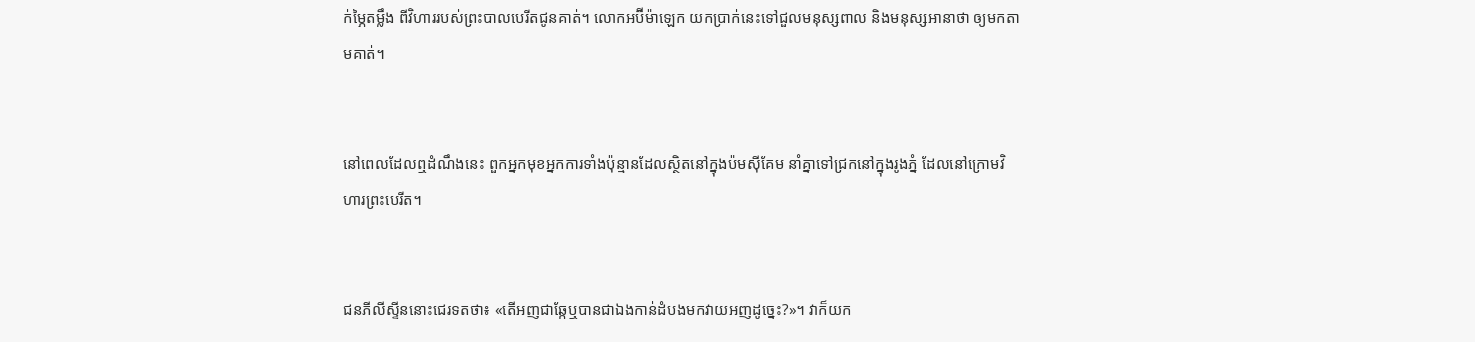ក់ម្ភៃតម្លឹង ពីវិហាររបស់ព្រះ‌បាល‌បេរីតជូនគាត់។ លោកអប៊ី‌ម៉ា‌ឡេក យកប្រាក់នេះទៅជួលមនុស្សពាល និងមនុស្សអានា‌ថា ឲ្យមកតាមគាត់។


នៅពេលដែលឮដំណឹងនេះ ពួកអ្នកមុខអ្នកការទាំងប៉ុន្មានដែលស្ថិតនៅក្នុងប៉មស៊ីគែម នាំគ្នាទៅជ្រកនៅក្នុងរូង‌ភ្នំ ដែលនៅក្រោមវិហារព្រះ‌បេរីត។


ជនភីលី‌ស្ទីននោះជេរទតថា៖ «តើអញជាឆ្កែឬបានជាឯងកាន់ដំបងមកវាយអញដូច្នេះ?»។ វាក៏យក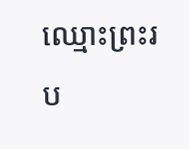ឈ្មោះព្រះរប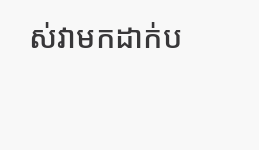ស់វាមកដាក់ប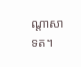ណ្តាសាទត។